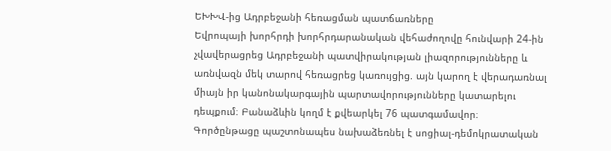ԵԽԽՎ-ից Ադրբեջանի հեռացման պատճառները
Եվրոպայի խորհրդի խորհրդարանական վեհաժողովը հունվարի 24-ին չվավերացրեց Ադրբեջանի պատվիրակության լիազորությունները և առնվազն մեկ տարով հեռացրեց կառույցից. այն կարող է վերադառնալ միայն իր կանոնակարգային պարտավորությունները կատարելու դեպքում։ Բանաձևին կողմ է քվեարկել 76 պատգամավոր։
Գործընթացը պաշտոնապես նախաձեռնել է սոցիալ-դեմոկրատական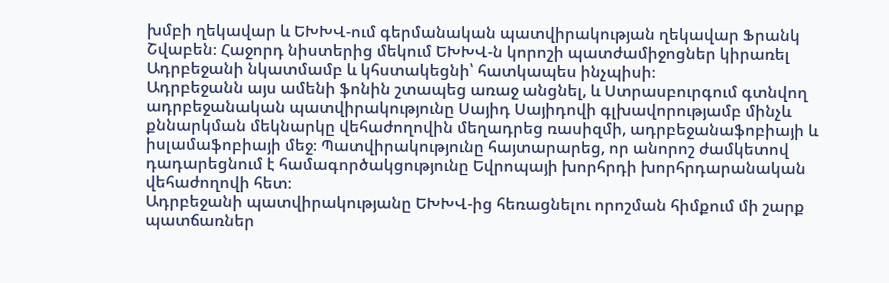խմբի ղեկավար և ԵԽԽՎ-ում գերմանական պատվիրակության ղեկավար Ֆրանկ Շվաբեն։ Հաջորդ նիստերից մեկում ԵԽԽՎ-ն կորոշի պատժամիջոցներ կիրառել Ադրբեջանի նկատմամբ և կհստակեցնի՝ հատկապես ինչպիսի։
Ադրբեջանն այս ամենի ֆոնին շտապեց առաջ անցնել, և Ստրասբուրգում գտնվող ադրբեջանական պատվիրակությունը Սայիդ Սայիդովի գլխավորությամբ մինչև քննարկման մեկնարկը վեհաժողովին մեղադրեց ռասիզմի, ադրբեջանաֆոբիայի և իսլամաֆոբիայի մեջ։ Պատվիրակությունը հայտարարեց, որ անորոշ ժամկետով դադարեցնում է համագործակցությունը Եվրոպայի խորհրդի խորհրդարանական վեհաժողովի հետ։
Ադրբեջանի պատվիրակությանը ԵԽԽՎ-ից հեռացնելու որոշման հիմքում մի շարք պատճառներ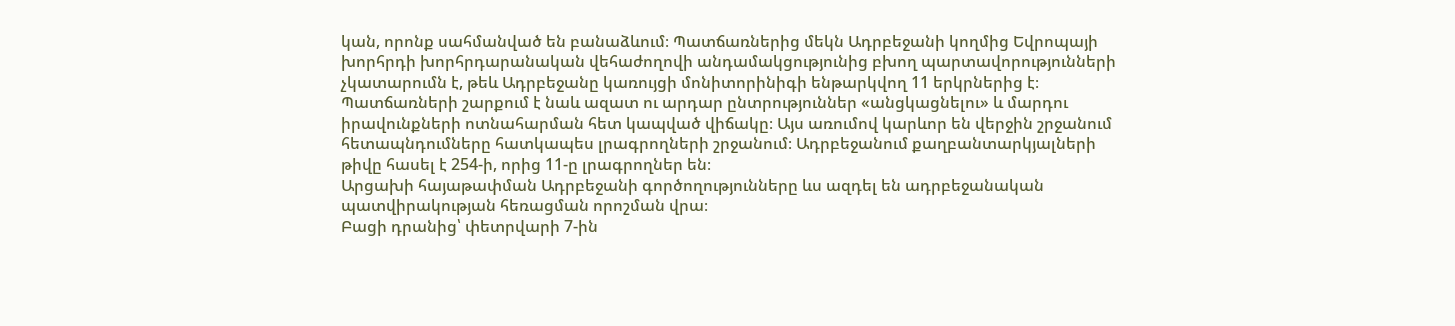կան, որոնք սահմանված են բանաձևում։ Պատճառներից մեկն Ադրբեջանի կողմից Եվրոպայի խորհրդի խորհրդարանական վեհաժողովի անդամակցությունից բխող պարտավորությունների չկատարումն է, թեև Ադրբեջանը կառույցի մոնիտորինիգի ենթարկվող 11 երկրներից է։
Պատճառների շարքում է նաև ազատ ու արդար ընտրություններ «անցկացնելու» և մարդու իրավունքների ոտնահարման հետ կապված վիճակը։ Այս առումով կարևոր են վերջին շրջանում հետապնդումները հատկապես լրագրողների շրջանում։ Ադրբեջանում քաղբանտարկյալների թիվը հասել է 254-ի, որից 11-ը լրագրողներ են։
Արցախի հայաթափման Ադրբեջանի գործողությունները ևս ազդել են ադրբեջանական պատվիրակության հեռացման որոշման վրա։
Բացի դրանից՝ փետրվարի 7-ին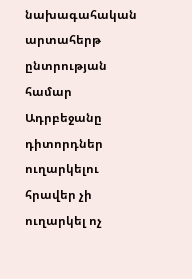նախագահական արտահերթ ընտրության համար Ադրբեջանը դիտորդներ ուղարկելու հրավեր չի ուղարկել ոչ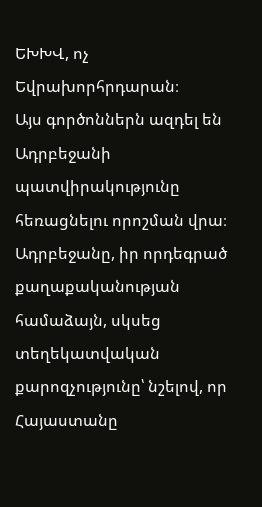ԵԽԽՎ, ոչ Եվրախորհրդարան։
Այս գործոններն ազդել են Ադրբեջանի պատվիրակությունը հեռացնելու որոշման վրա։ Ադրբեջանը, իր որդեգրած քաղաքականության համաձայն, սկսեց տեղեկատվական քարոզչությունը՝ նշելով, որ Հայաստանը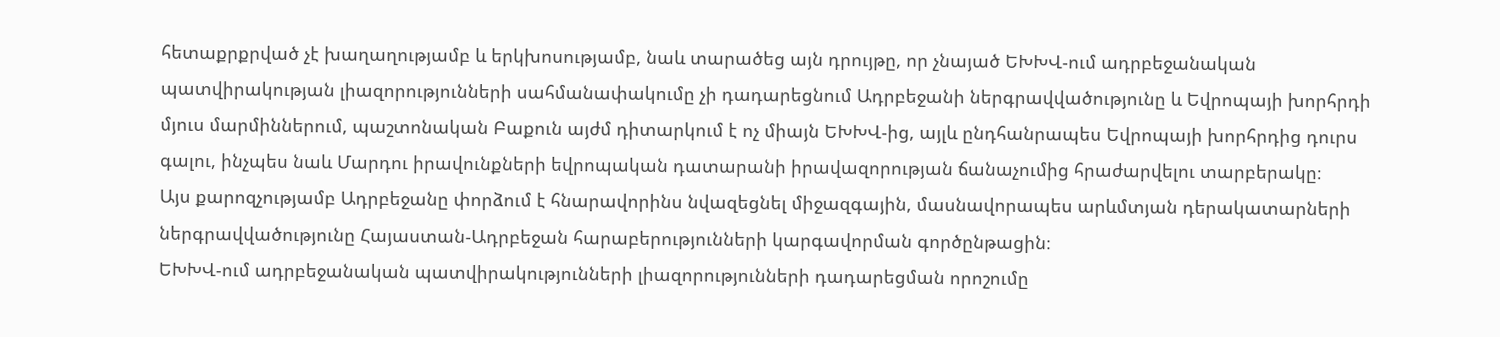հետաքրքրված չէ խաղաղությամբ և երկխոսությամբ, նաև տարածեց այն դրույթը, որ չնայած ԵԽԽՎ-ում ադրբեջանական պատվիրակության լիազորությունների սահմանափակումը չի դադարեցնում Ադրբեջանի ներգրավվածությունը և Եվրոպայի խորհրդի մյուս մարմիններում, պաշտոնական Բաքուն այժմ դիտարկում է ոչ միայն ԵԽԽՎ-ից, այլև ընդհանրապես Եվրոպայի խորհրդից դուրս գալու, ինչպես նաև Մարդու իրավունքների եվրոպական դատարանի իրավազորության ճանաչումից հրաժարվելու տարբերակը։
Այս քարոզչությամբ Ադրբեջանը փորձում է հնարավորինս նվազեցնել միջազգային, մասնավորապես արևմտյան դերակատարների ներգրավվածությունը Հայաստան-Ադրբեջան հարաբերությունների կարգավորման գործընթացին։
ԵԽԽՎ-ում ադրբեջանական պատվիրակությունների լիազորությունների դադարեցման որոշումը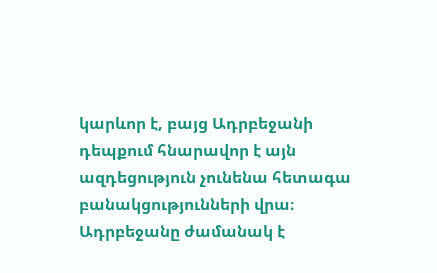կարևոր է, բայց Ադրբեջանի դեպքում հնարավոր է այն ազդեցություն չունենա հետագա բանակցությունների վրա։ Ադրբեջանը ժամանակ է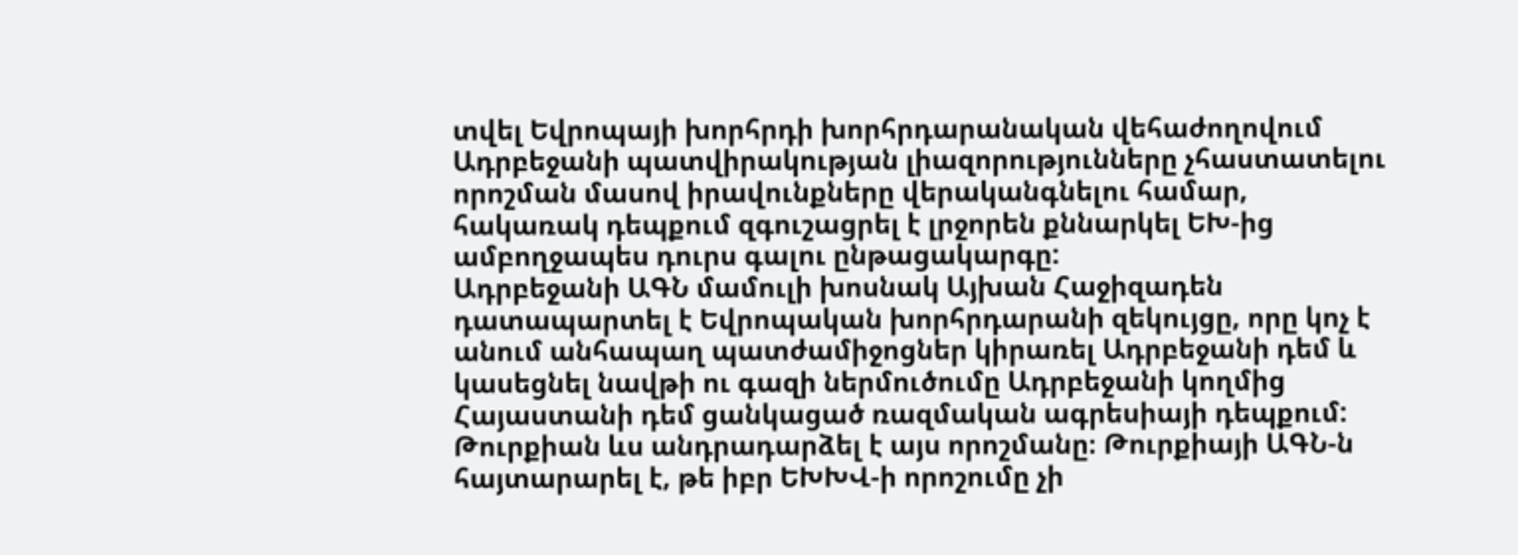տվել Եվրոպայի խորհրդի խորհրդարանական վեհաժողովում Ադրբեջանի պատվիրակության լիազորությունները չհաստատելու որոշման մասով իրավունքները վերականգնելու համար, հակառակ դեպքում զգուշացրել է լրջորեն քննարկել ԵԽ-ից ամբողջապես դուրս գալու ընթացակարգը:
Ադրբեջանի ԱԳՆ մամուլի խոսնակ Այխան Հաջիզադեն դատապարտել է Եվրոպական խորհրդարանի զեկույցը, որը կոչ է անում անհապաղ պատժամիջոցներ կիրառել Ադրբեջանի դեմ և կասեցնել նավթի ու գազի ներմուծումը Ադրբեջանի կողմից Հայաստանի դեմ ցանկացած ռազմական ագրեսիայի դեպքում:
Թուրքիան ևս անդրադարձել է այս որոշմանը։ Թուրքիայի ԱԳՆ-ն հայտարարել է, թե իբր ԵԽԽՎ-ի որոշումը չի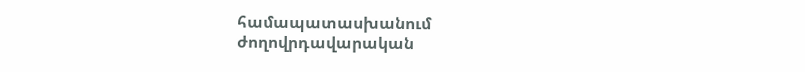համապատասխանում ժողովրդավարական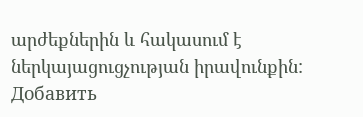արժեքներին և հակասում է ներկայացուցչության իրավունքին:
Добавить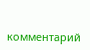комментарий